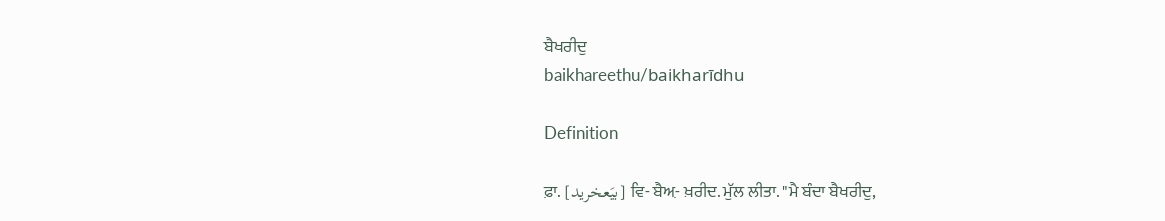ਬੈਖਰੀਦੁ
baikhareethu/baikharīdhu

Definition

ਫ਼ਾ. [بیَعخرید] ਵਿ- ਬੈਅ਼- ਖ਼ਰੀਦ. ਮੁੱਲ ਲੀਤਾ. "ਮੈ ਬੰਦਾ ਬੈਖਰੀਦੁ,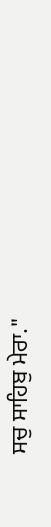ਸਚੁ ਸਾਹਿਬੁ ਮੇਰਾ."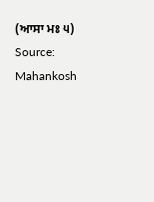(ਆਸਾ ਮਃ ੫)
Source: Mahankosh